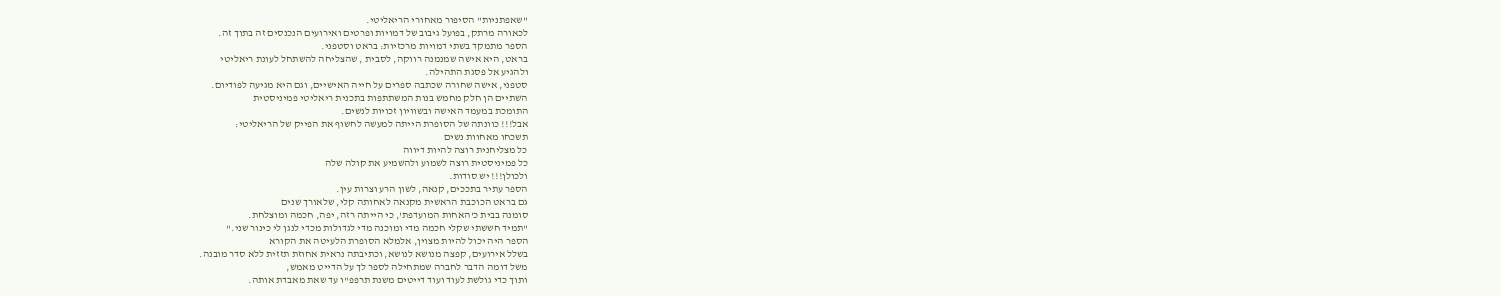"שאפתניות" הסיפור מאחורי הריאליטי.
לכאורה מרתק, בפועל גיבוב של דמויות ופרטים ואירועים הנכנסים זה בתוך זה.
הספר מתמקד בשתי דמויות מרכזיות: בראט וסטפני.
בראט, היא אישה שמנמנה רווקה, לסבית , שהצליחה להשתחל לעונת ריאליטי
ולהגיע אל פסגת התהילה.
סטפני, אישה שחורה שכתבה ספרים על חייה האישיים, וגם היא מגיעה לפודיום.
השתיים הן חלק מחמש בנות המשתתפות בתכנית ריאליטי פמיניסטית
התומכת במעמד האישה ובשוויון זכויות לנשים.
אבל!!! כוונתה של הסופרת הייתה למעשה לחשוף את הפייק של הריאליטי:
תשכחו מאחוות נשים
כל מצליחנית רוצה להיות דיווה
כל פמיניסטית רוצה לשמוע ולהשמיע את קולה שלה
ולכולן!!! יש סודות.
הספר עתיר בתככים, קנאה, לשון הרע וצרות עין.
גם בראט הכוכבת הראשית מקנאה לאחותה קלי, שלאורך שנים
סומנה בבית כ'האחות המועדפת', כי הייתה רזה, יפה, חכמה ומוצלחת.
"תמיד חששתי שקלי חכמה מדי ומוכנה מדי לגדולות מכדי לנגן לי כינור שני."
הספר היה יכול להיות מצוין, אלמלא הסופרת הלעיטה את הקורא
בשלל אירועים, קפצה מנושא לנושא, וכתיבתה נראית אחוזת תזזית ללא סדר מובנה.
משל דומה הדבר לחברה שמתחילה לספר לך על הדייט מאמש,
ותוך כדי גולשת לעוד ועוד דייטים משנת תרפפ"ו עד שאת מאבדת אותה.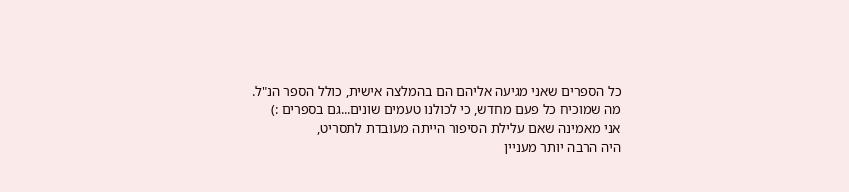כל הספרים שאני מגיעה אליהם הם בהמלצה אישית, כולל הספר הנ"ל.
מה שמוכיח כל פעם מחדש, כי לכולנו טעמים שונים...גם בספרים :)
אני מאמינה שאם עלילת הסיפור הייתה מעובדת לתסריט,
היה הרבה יותר מעניין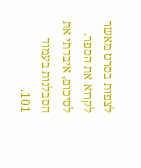לצפות בסרט מאשר לקרוא את הספר.
לסיכום, איבדתי את הסבלנות בעמוד 101.